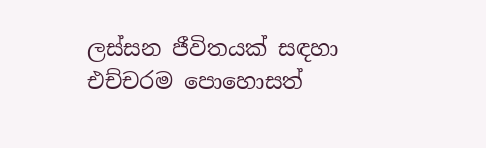ලස්සන ජීවිතයක් සඳහා එච්චරම පොහොසත්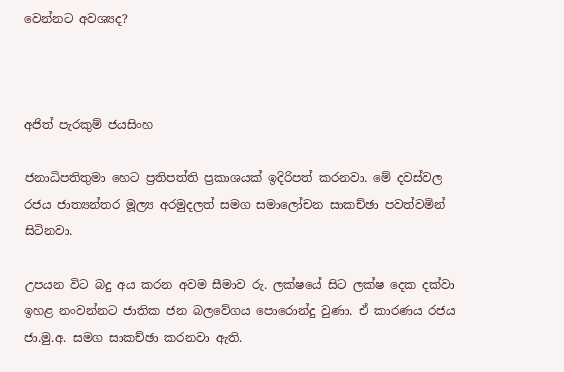වෙන්නට අවශ්‍යද?



අජිත් පැරකුම් ජයසිංහ

ජනාධිපතිතුමා හෙට ප්‍රතිපත්ති ප්‍රකාශයක් ඉදිරිපත් කරනවා. මේ දවස්වල රජය ජාත්‍යන්තර මූල්‍ය අරමුදලත් සමග සමාලෝචන සාකච්ඡා පවත්වමින් සිටිනවා.

උපයන විට බදු අය කරන අවම සීමාව රු. ලක්ෂයේ සිට ලක්ෂ දෙක දක්වා ඉහළ නංවන්නට ජාතික ජන බලවේගය පොරොන්දු වුණා. ඒ කාරණය රජය ජා.මු.අ. සමග සාකච්ඡා කරනවා ඇති.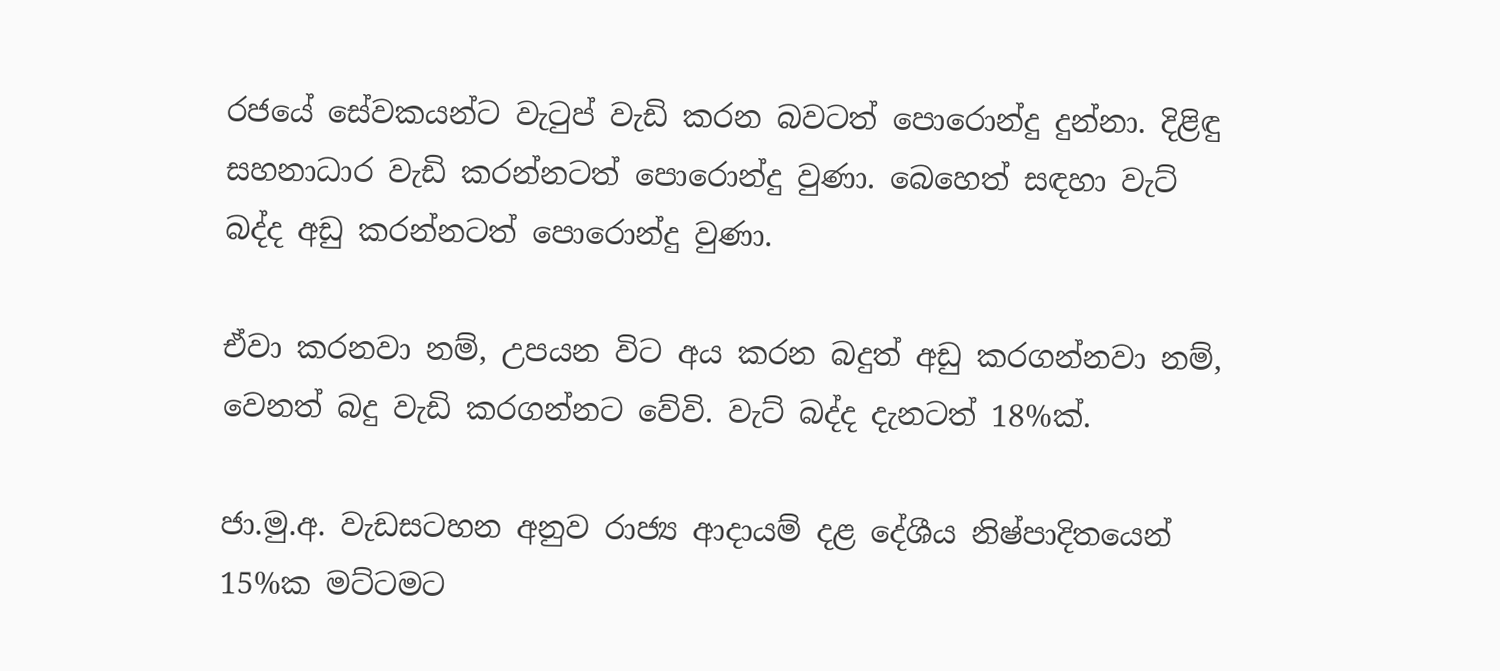රජයේ සේවකයන්ට වැටුප් වැඩි කරන බවටත් පොරොන්දු දුන්නා. දිළිඳු සහනාධාර වැඩි කරන්නටත් පොරොන්දු වුණා. බෙහෙත් සඳහා වැට් බද්ද අඩු කරන්නටත් පොරොන්දු වුණා.

ඒවා කරනවා නම්, උපයන විට අය කරන බදුත් අඩු කරගන්නවා නම්, වෙනත් බදු වැඩි කරගන්නට වේවි. වැට් බද්ද දැනටත් 18%ක්.

ජා.මු.අ. වැඩසටහන අනුව රාජ්‍ය ආදායම් දළ දේශීය නිෂ්පාදිතයෙන් 15%ක මට්ටමට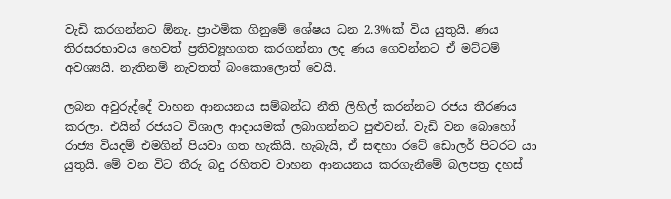වැඩි කරගන්නට ඕනැ. ප්‍රාථමික ගිනුමේ ශේෂය ධන 2.3%ක් විය යුතුයි. ණය තිරසරභාවය හෙවත් ප්‍රතිව්‍යූහගත කරගන්නා ලද ණය ගෙවන්නට ඒ මට්ටම් අවශ්‍යයි. නැතිනම් නැවතත් බංකොලොත් වෙයි.

ලබන අවුරුද්දේ වාහන ආනයනය සම්බන්ධ නීති ලිහිල් කරන්නට රජය තීරණය කරලා. එයින් රජයට විශාල ආදායමක් ලබාගන්නට පුළුවන්. වැඩි වන බොහෝ රාජ්‍ය වියදම් එමගින් පියවා ගත හැකියි. හැබැයි, ඒ සඳහා රටේ ඩොලර් පිටරට යා යුතුයි. මේ වන විට තීරු බදු රහිතව වාහන ආනයනය කරගැනීමේ බලපත්‍ර දහස්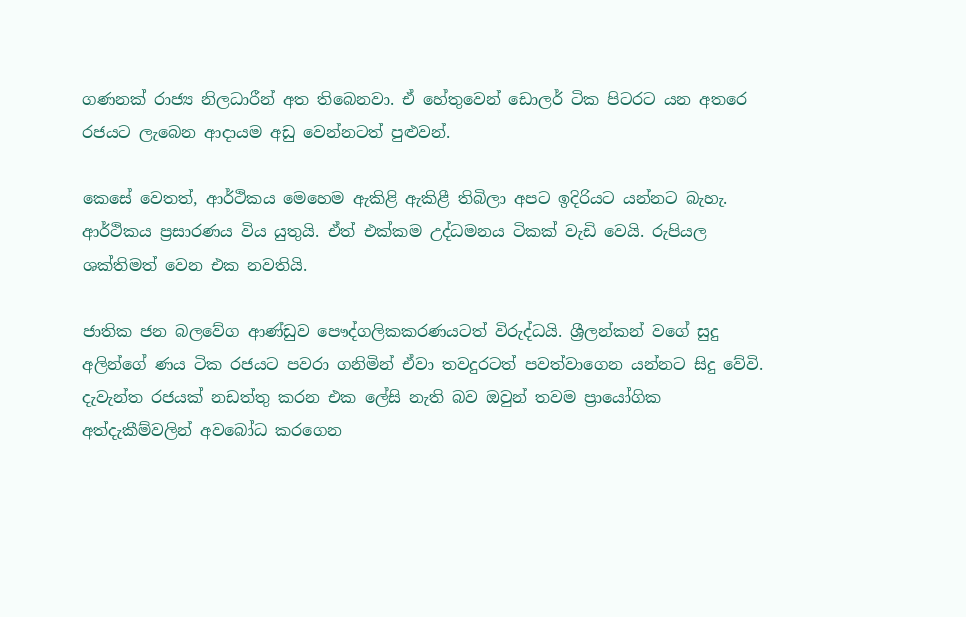ගණනක් රාජ්‍ය නිලධාරීන් අත තිබෙනවා. ඒ හේතුවෙන් ඩොලර් ටික පිටරට යන අතරෙ රජයට ලැබෙන ආදායම අඩු වෙන්නටත් පුළුවන්.

කෙසේ වෙතත්, ආර්ථිකය මෙහෙම ඇකිළි ඇකිළී තිබිලා අපට ඉදිරියට යන්නට බැහැ. ආර්ථිකය ප්‍රසාරණය විය යුතුයි. ඒත් එක්කම උද්ධමනය ටිකක් වැඩි වෙයි. රුපියල ශක්තිමත් වෙන එක නවතියි.

ජාතික ජන බලවේග ආණ්ඩුව පෞද්ගලිකකරණයටත් විරුද්ධයි. ශ්‍රීලන්කන් වගේ සුදු අලින්ගේ ණය ටික රජයට පවරා ගනිමින් ඒවා තවදුරටත් පවත්වාගෙන යන්නට සිදු වේවි. දැවැන්ත රජයක් නඩත්තු කරන එක ලේසි නැති බව ඔවුන් තවම ප්‍රායෝගික අත්දැකීම්වලින් අවබෝධ කරගෙන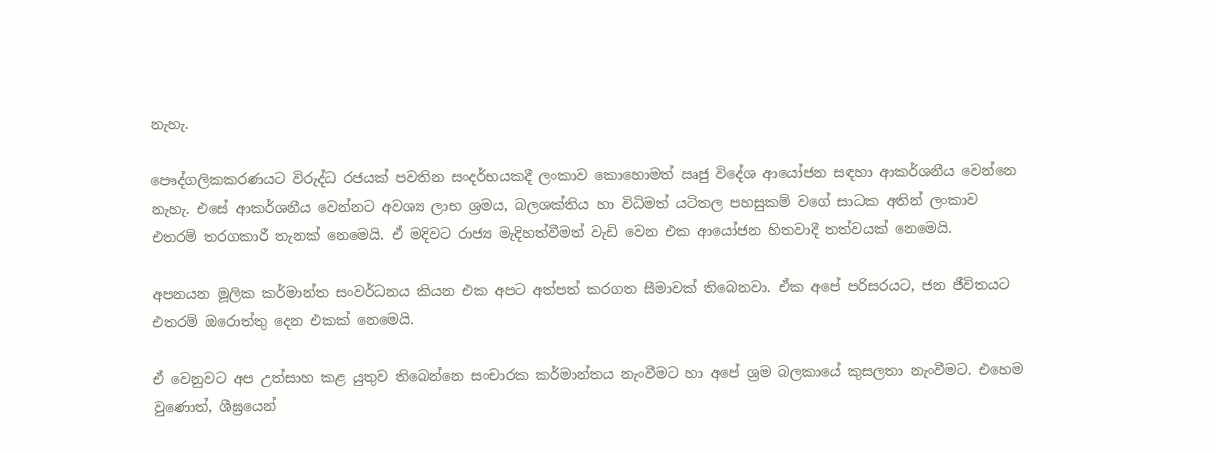නැහැ.

පෞද්ගලිකකරණයට විරුද්ධ රජයක් පවතින සංදර්භයකදී ලංකාව කොහොමත් ඍජු විදේශ ආයෝජන සඳහා ආකර්ශනීය වෙන්නෙ නැහැ. එසේ ආකර්ශනීය වෙන්නට අවශ්‍ය ලාභ ශ්‍රමය, බලශක්තිය හා විධිමත් යටිතල පහසුකම් වගේ සාධක අතින් ලංකාව එතරම් තරගකාරී තැනක් නෙමෙයි. ඒ මදිවට රාජ්‍ය මැදිහත්වීමත් වැඩි වෙන එක ආයෝජන හිතවාදී තත්වයක් නෙමෙයි.

අපනයන මූලික කර්මාන්ත සංවර්ධනය කියන එක අපට අත්පත් කරගත සීමාවක් තිබෙනවා. ඒක අපේ පරිසරයට, ජන ජීවිතයට එතරම් ඔරොත්තු දෙන එකක් නෙමෙයි.

ඒ වෙනුවට අප උත්සාහ කළ යුතුව තිබෙන්නෙ සංචාරක කර්මාන්තය නැංවීමට හා අපේ ශ්‍රම බලකායේ කුසලතා නැංවීමට. එහෙම වුණොත්, ශීඝ්‍රයෙන්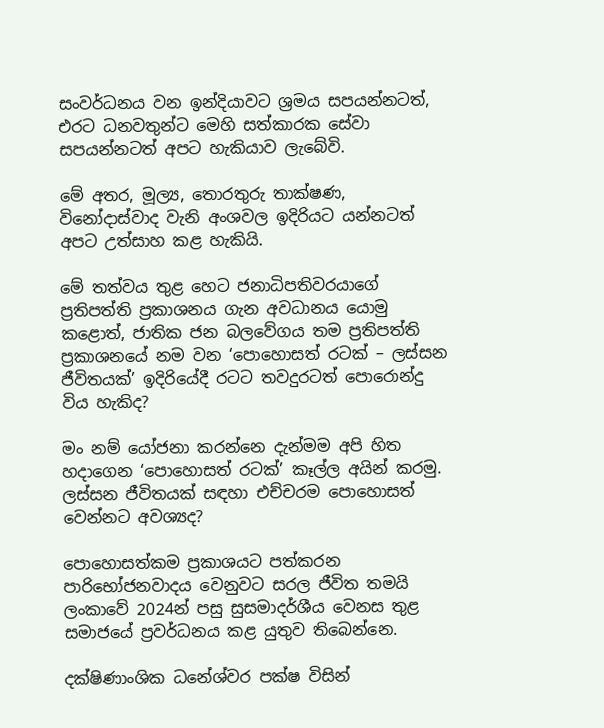සංවර්ධනය වන ඉන්දියාවට ශ්‍රමය සපයන්නටත්, එරට ධනවතුන්ට මෙහි සත්කාරක සේවා සපයන්නටත් අපට හැකියාව ලැබේවි.

මේ අතර, මූල්‍ය, තොරතුරු තාක්ෂණ, විනෝදාස්වාද වැනි අංශවල ඉදිරියට යන්නටත් අපට උත්සාහ කළ හැකියි.

මේ තත්වය තුළ හෙට ජනාධිපතිවරයාගේ ප්‍රතිපත්ති ප්‍රකාශනය ගැන අවධානය යොමු කළොත්, ජාතික ජන බලවේගය තම ප්‍රතිපත්ති ප්‍රකාශනයේ නම වන ‘පොහොසත් රටක් – ලස්සන ජීවිතයක්’ ඉදිරියේදී රටට තවදුරටත් පොරොන්දු විය හැකිද?

මං නම් යෝජනා කරන්නෙ දැන්මම අපි හිත හදාගෙන ‘පොහොසත් රටක්’ කෑල්ල අයින් කරමු. ලස්සන ජීවිතයක් සඳහා එච්චරම පොහොසත් වෙන්නට අවශ්‍යද?

පොහොසත්කම ප්‍රකාශයට පත්කරන පාරිභෝජනවාදය වෙනුවට සරල ජීවිත තමයි ලංකාවේ 2024න් පසු සුසමාදර්ශීය වෙනස තුළ සමාජයේ ප්‍රවර්ධනය කළ යුතුව තිබෙන්නෙ.

දක්ෂිණාංශික ධනේශ්වර පක්ෂ විසින්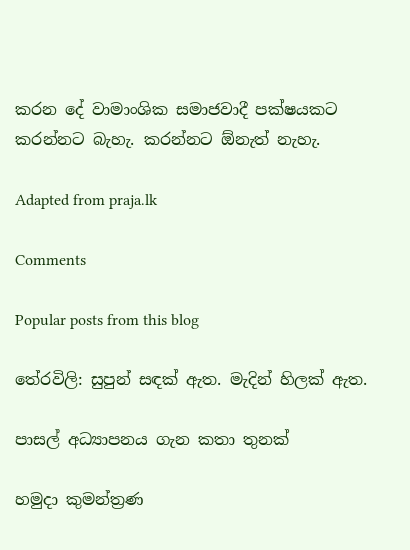කරන දේ වාමාංශික සමාජවාදී පක්ෂයකට කරන්නට බැහැ. කරන්නට ඕනැත් නැහැ.

Adapted from praja.lk

Comments

Popular posts from this blog

තේරවිලි: සුපුන් සඳක් ඇත. මැදින් හිලක් ඇත.

පාසල් අධ්‍යාපනය ගැන කතා තුනක්

හමුදා කුමන්ත්‍රණ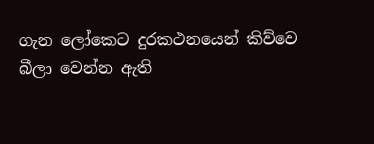ගැන ලෝකෙට දුරකථනයෙන් කිව්වෙ බීලා වෙන්න ඇති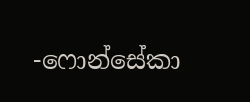-ෆොන්සේකා